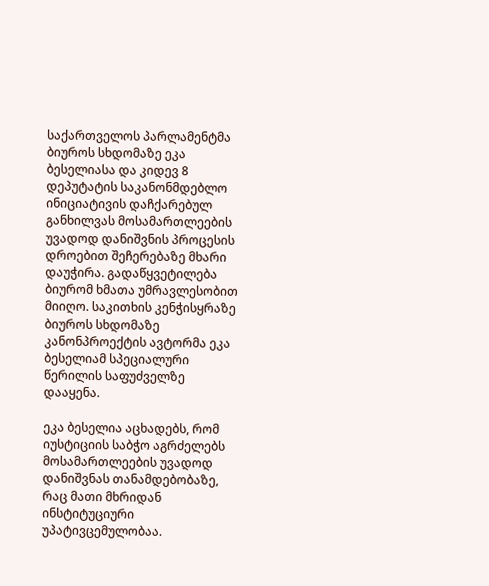საქართველოს პარლამენტმა ბიუროს სხდომაზე ეკა ბესელიასა და კიდევ 8 დეპუტატის საკანონმდებლო ინიციატივის დაჩქარებულ განხილვას მოსამართლეების უვადოდ დანიშვნის პროცესის დროებით შეჩერებაზე მხარი დაუჭირა. გადაწყვეტილება ბიურომ ხმათა უმრავლესობით მიიღო. საკითხის კენჭისყრაზე ბიუროს სხდომაზე კანონპროექტის ავტორმა ეკა ბესელიამ სპეციალური წერილის საფუძველზე დააყენა.

ეკა ბესელია აცხადებს, რომ იუსტიციის საბჭო აგრძელებს მოსამართლეების უვადოდ დანიშვნას თანამდებობაზე, რაც მათი მხრიდან ინსტიტუციური უპატივცემულობაა.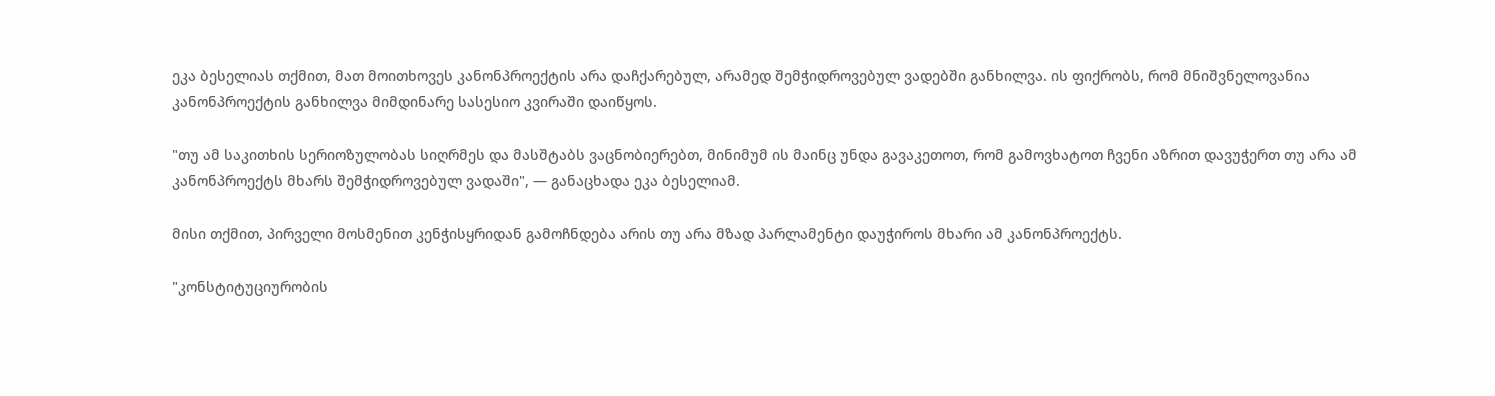ეკა ბესელიას თქმით, მათ მოითხოვეს კანონპროექტის არა დაჩქარებულ, არამედ შემჭიდროვებულ ვადებში განხილვა. ის ფიქრობს, რომ მნიშვნელოვანია კანონპროექტის განხილვა მიმდინარე სასესიო კვირაში დაიწყოს.

"თუ ამ საკითხის სერიოზულობას სიღრმეს და მასშტაბს ვაცნობიერებთ, მინიმუმ ის მაინც უნდა გავაკეთოთ, რომ გამოვხატოთ ჩვენი აზრით დავუჭერთ თუ არა ამ კანონპროექტს მხარს შემჭიდროვებულ ვადაში", — განაცხადა ეკა ბესელიამ.

მისი თქმით, პირველი მოსმენით კენჭისყრიდან გამოჩნდება არის თუ არა მზად პარლამენტი დაუჭიროს მხარი ამ კანონპროექტს.

"კონსტიტუციურობის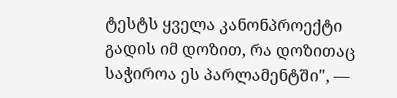ტესტს ყველა კანონპროექტი გადის იმ დოზით, რა დოზითაც საჭიროა ეს პარლამენტში", —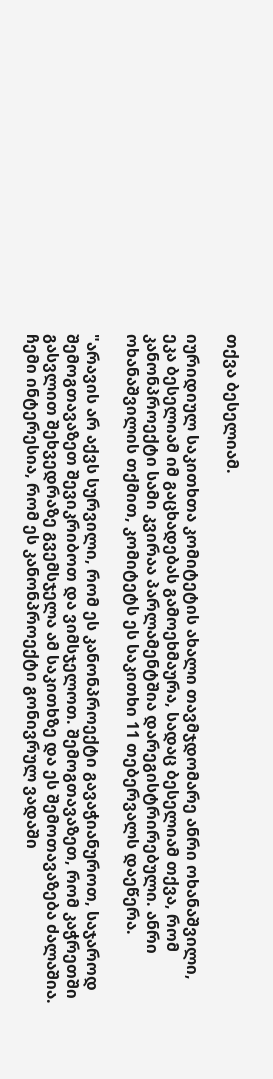თქვა ბესელიამ.

იურიდიულ საკითხთა კომიტეტის ახალი თავმჯდომარე ანრი ოხანაშვილი, ეკა ბესელიამ იმ გაცხადებას გამოეხმაურა, სადაც ბესელიამ თქვა, რომ კანონპროექტი სამი კვირაა პარლამენტშია დარეგისტრირებული. ანრი ოხანაშვილის თქმით, კომიტეტს ეს საკითხი 11 თებერვალს დაეწერა.

"არავის არ აქვს სურვილი, რომ ეს კანონპროექტი გავაჭიანუროთ, საჯაროდ შემოგთავაზეთ შევიკრიბოთ და ვიმსჯელოთ. შემოგთავაზეთ, რომ კაჭრეთში გასვლით შეხვედრაზე გვემსჯელა ამ საკითხზე და ეს შემოთავაზება ძალაშია. ჩემი ინტერესია, რომ ეს კანონპროექტი გონივრულ ვადაში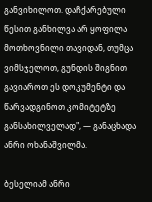განვიხილოთ. დაჩქარებული წესით განხილვა არ ყოფილა მოთხოვნილი თავიდან, თუმცა ვიმსჯელოთ, გუნდის შიგნით გავიაროთ ეს დოკუმენტი და წარვადგინოთ კომიტეტზე განსახილველად", — განაცხადა ანრი ოხანაშვილმა.

ბესელიამ ანრი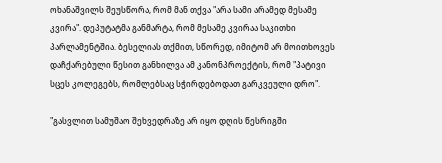ოხანაშვილს შეუსწორა, რომ მან თქვა "არა სამი არამედ მესამე კვირა". დეპუტატმა განმარტა, რომ მესამე კვირაა საკითხი პარლამენტშია. ბესელიას თქმით, სწორედ, იმიტომ არ მოითხოვეს დაჩქარებული წესით განხილვა ამ კანონპროექტის, რომ "პატივი სცეს კოლეგებს, რომლებსაც სჭირდებოდათ გარკვეული დრო".

"გასვლით სამუშაო შეხვედრაზე არ იყო დღის წესრიგში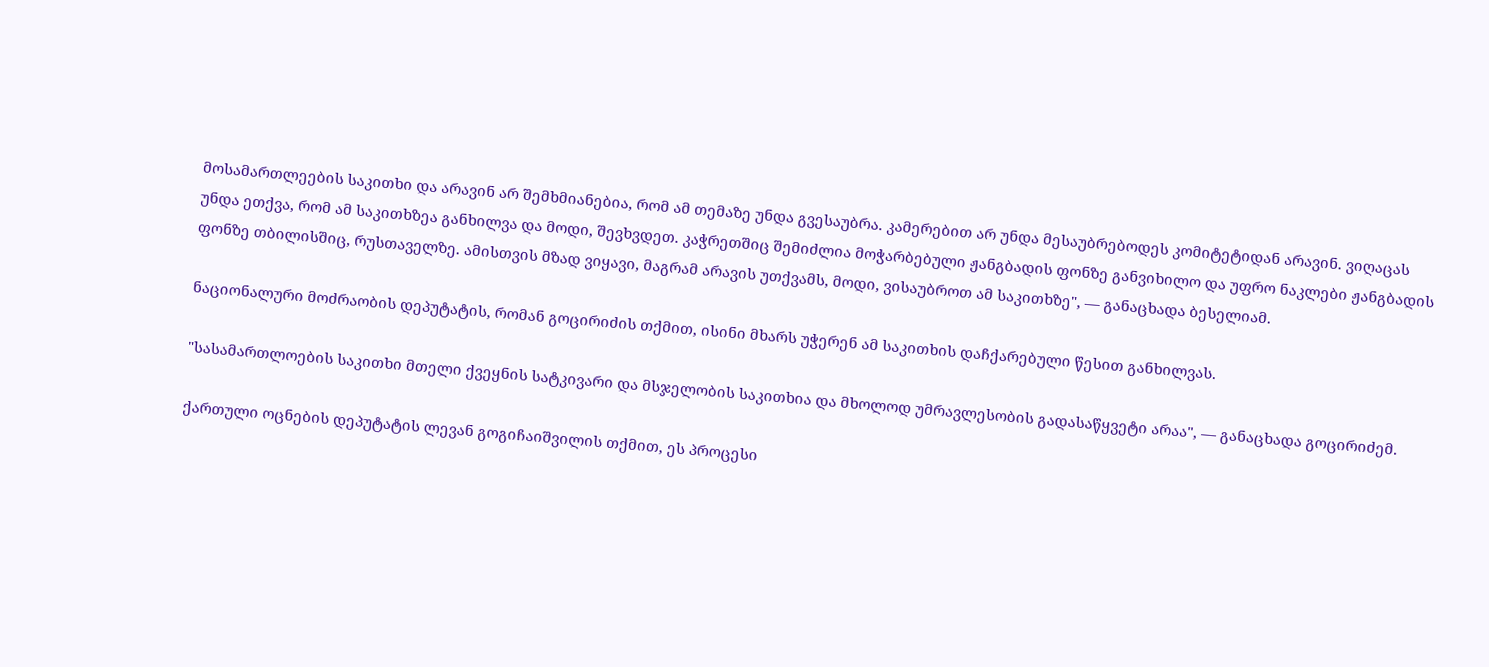მოსამართლეების საკითხი და არავინ არ შემხმიანებია, რომ ამ თემაზე უნდა გვესაუბრა. კამერებით არ უნდა მესაუბრებოდეს კომიტეტიდან არავინ. ვიღაცას უნდა ეთქვა, რომ ამ საკითხზეა განხილვა და მოდი, შევხვდეთ. კაჭრეთშიც შემიძლია მოჭარბებული ჟანგბადის ფონზე განვიხილო და უფრო ნაკლები ჟანგბადის ფონზე თბილისშიც, რუსთაველზე. ამისთვის მზად ვიყავი, მაგრამ არავის უთქვამს, მოდი, ვისაუბროთ ამ საკითხზე", — განაცხადა ბესელიამ.

ნაციონალური მოძრაობის დეპუტატის, რომან გოცირიძის თქმით, ისინი მხარს უჭერენ ამ საკითხის დაჩქარებული წესით განხილვას.

"სასამართლოების საკითხი მთელი ქვეყნის სატკივარი და მსჯელობის საკითხია და მხოლოდ უმრავლესობის გადასაწყვეტი არაა", — განაცხადა გოცირიძემ.

ქართული ოცნების დეპუტატის ლევან გოგიჩაიშვილის თქმით, ეს პროცესი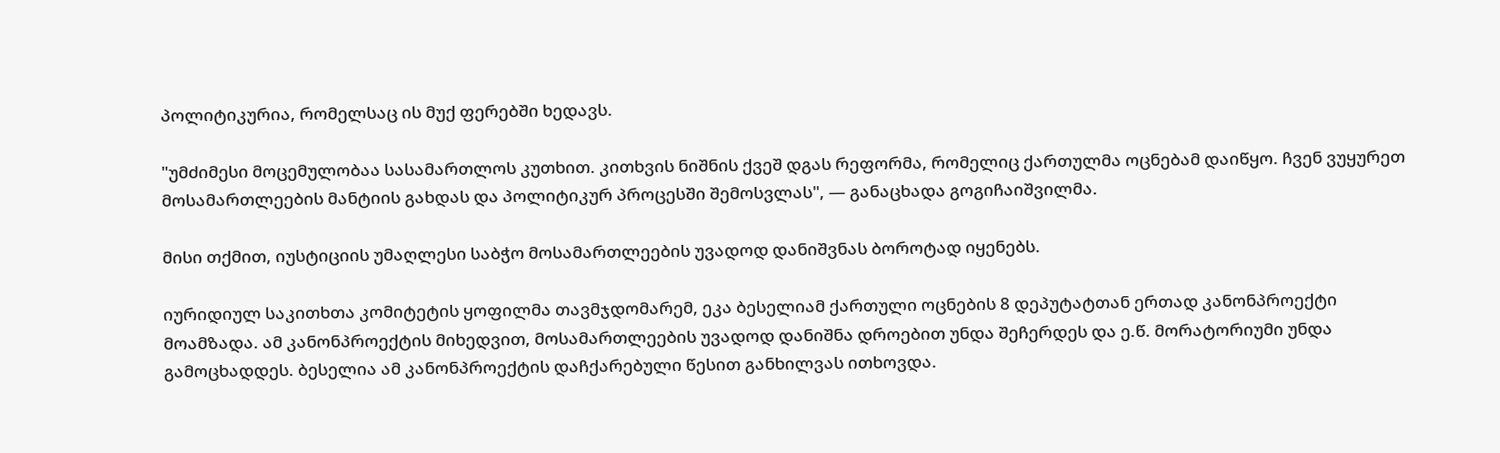პოლიტიკურია, რომელსაც ის მუქ ფერებში ხედავს.

"უმძიმესი მოცემულობაა სასამართლოს კუთხით. კითხვის ნიშნის ქვეშ დგას რეფორმა, რომელიც ქართულმა ოცნებამ დაიწყო. ჩვენ ვუყურეთ მოსამართლეების მანტიის გახდას და პოლიტიკურ პროცესში შემოსვლას", — განაცხადა გოგიჩაიშვილმა.

მისი თქმით, იუსტიციის უმაღლესი საბჭო მოსამართლეების უვადოდ დანიშვნას ბოროტად იყენებს.

იურიდიულ საკითხთა კომიტეტის ყოფილმა თავმჯდომარემ, ეკა ბესელიამ ქართული ოცნების 8 დეპუტატთან ერთად კანონპროექტი მოამზადა. ამ კანონპროექტის მიხედვით, მოსამართლეების უვადოდ დანიშნა დროებით უნდა შეჩერდეს და ე.წ. მორატორიუმი უნდა გამოცხადდეს. ბესელია ამ კანონპროექტის დაჩქარებული წესით განხილვას ითხოვდა.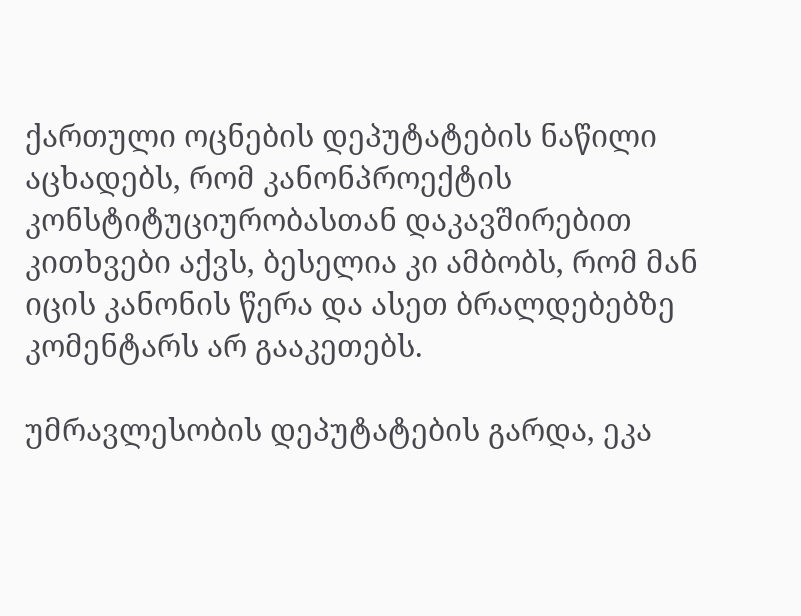ქართული ოცნების დეპუტატების ნაწილი აცხადებს, რომ კანონპროექტის კონსტიტუციურობასთან დაკავშირებით კითხვები აქვს, ბესელია კი ამბობს, რომ მან იცის კანონის წერა და ასეთ ბრალდებებზე კომენტარს არ გააკეთებს.

უმრავლესობის დეპუტატების გარდა, ეკა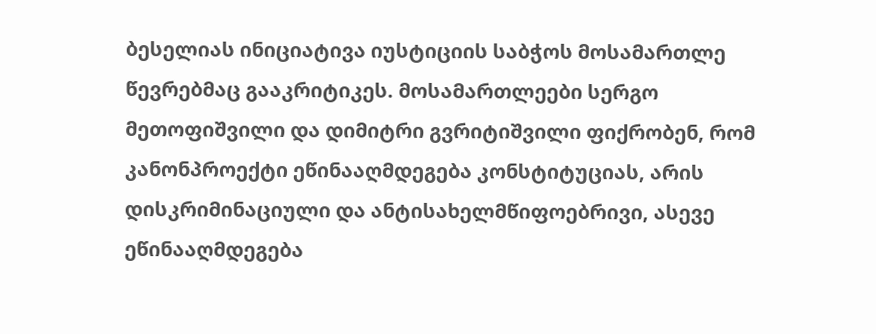ბესელიას ინიციატივა იუსტიციის საბჭოს მოსამართლე წევრებმაც გააკრიტიკეს. მოსამართლეები სერგო მეთოფიშვილი და დიმიტრი გვრიტიშვილი ფიქრობენ, რომ კანონპროექტი ეწინააღმდეგება კონსტიტუციას, არის დისკრიმინაციული და ანტისახელმწიფოებრივი, ასევე ეწინააღმდეგება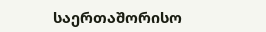საერთაშორისო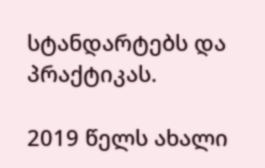სტანდარტებს და პრაქტიკას.

2019 წელს ახალი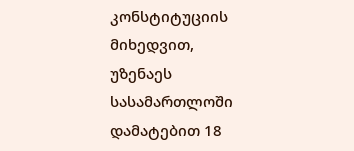კონსტიტუციის მიხედვით, უზენაეს სასამართლოში დამატებით 18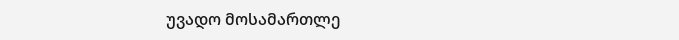უვადო მოსამართლე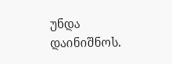უნდა დაინიშნოს.